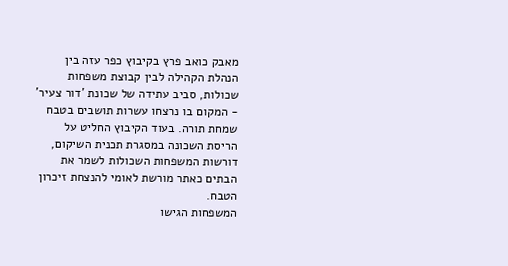מאבק כואב פרץ בקיבוץ כפר עזה בין הנהלת הקהילה לבין קבוצת משפחות שכולות, סביב עתידה של שכונת 'דור צעיר' - המקום בו נרצחו עשרות תושבים בטבח שמחת תורה. בעוד הקיבוץ החליט על הריסת השכונה במסגרת תכנית השיקום, דורשות המשפחות השכולות לשמר את הבתים כאתר מורשת לאומי להנצחת זיכרון הטבח.
המשפחות הגישו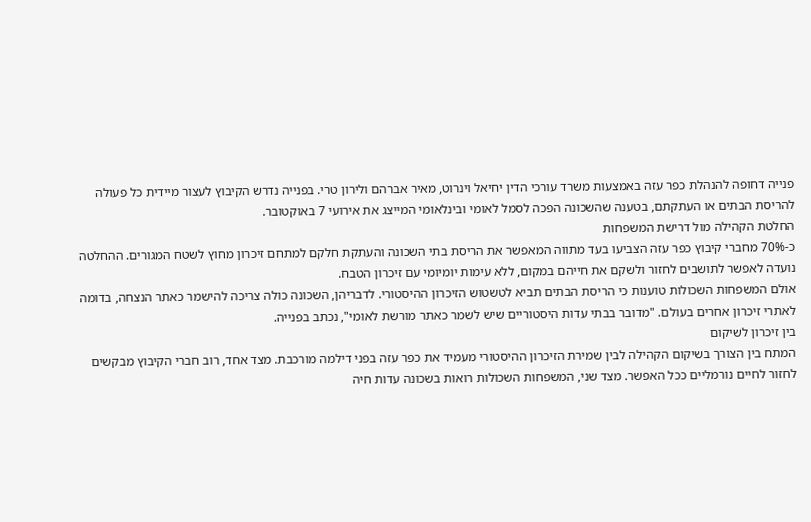פנייה דחופה להנהלת כפר עזה באמצעות משרד עורכי הדין יחיאל וינרוט, מאיר אברהם ולירון טרי. בפנייה נדרש הקיבוץ לעצור מיידית כל פעולה להריסת הבתים או העתקתם, בטענה שהשכונה הפכה לסמל לאומי ובינלאומי המייצג את אירועי 7 באוקטובר.
החלטת הקהילה מול דרישת המשפחות
כ-70% מחברי קיבוץ כפר עזה הצביעו בעד מתווה המאפשר את הריסת בתי השכונה והעתקת חלקם למתחם זיכרון מחוץ לשטח המגורים. ההחלטה נועדה לאפשר לתושבים לחזור ולשקם את חייהם במקום, ללא עימות יומיומי עם זיכרון הטבח.
אולם המשפחות השכולות טוענות כי הריסת הבתים תביא לטשטוש הזיכרון ההיסטורי. לדבריהן, השכונה כולה צריכה להישמר כאתר הנצחה, בדומה לאתרי זיכרון אחרים בעולם. "מדובר בבתי עדות היסטוריים שיש לשמר כאתר מורשת לאומי", נכתב בפנייה.
בין זיכרון לשיקום
המתח בין הצורך בשיקום הקהילה לבין שמירת הזיכרון ההיסטורי מעמיד את כפר עזה בפני דילמה מורכבת. מצד אחד, רוב חברי הקיבוץ מבקשים לחזור לחיים נורמליים ככל האפשר. מצד שני, המשפחות השכולות רואות בשכונה עדות חיה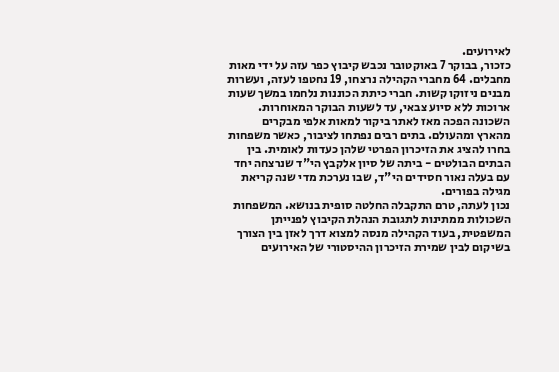לאירועים.
כזכור, בבוקר 7 באוקטובר נכבש קיבוץ כפר עזה על ידי מאות מחבלים. 64 מחברי הקהילה נרצחו, 19 נחטפו לעזה, ועשרות מבנים ניזוקו קשות. חברי כיתת הכוננות נלחמו במשך שעות ארוכות ללא סיוע צבאי, עד לשעות הבוקר המאוחרות.
השכונה הפכה מאז לאתר ביקור למאות אלפי מבקרים מהארץ ומהעולם. בתים רבים נפתחו לציבור, כאשר משפחות בחרו להציג את הזיכרון הפרטי שלהן כעדות לאומית. בין הבתים הבולטים - ביתה של סיון אלקבץ הי"ד שנרצחה יחד עם בעלה נאור חסידים הי"ד, שבו נערכת מדי שנה קריאת מגילה בפורים.
נכון לעתה, טרם התקבלה החלטה סופית בנושא. המשפחות השכולות ממתינות לתגובת הנהלת הקיבוץ לפנייתן המשפטית, בעוד הקהילה מנסה למצוא דרך לאזן בין הצורך בשיקום לבין שמירת הזיכרון ההיסטורי של האירועים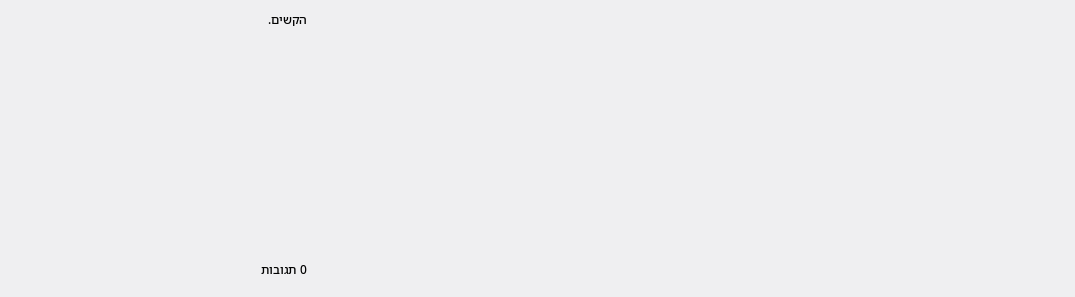הקשים.










0 תגובות